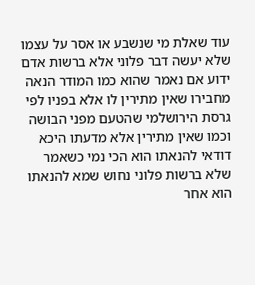עוד שאלת מי שנשבע או אסר על עצמו שלא יעשה דבר פלוני אלא ברשות אדם ידוע אם נאמר שהוא כמו המודר הנאה מחבירו שאין מתירין לו אלא בפניו לפי גרסת הירושלמי שהטעם מפני הבושה וכמו שאין מתירין אלא מדעתו היכא דודאי להנאתו הוא הכי נמי כשאמר שלא ברשות פלוני נחוש שמא להנאתו הוא אחר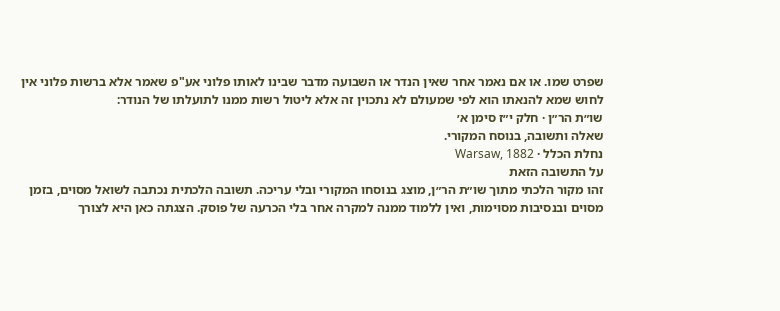שפרט שמו. או אם נאמר אחר שאין הנדר או השבועה מדבר שבינו לאותו פלוני אע"פ שאמר אלא ברשות פלוני אין לחוש שמא להנאתו הוא לפי שמעולם לא נתכוין זה אלא ליטול רשות ממנו לתועלתו של הנודר:
שו״ת הר״ן · חלק י״ז סימן א׳
שאלה ותשובה, בנוסח המקורי.
נחלת הכלל · Warsaw, 1882
על התשובה הזאת
זהו מקור הלכתי מתוך שו״ת הר״ן, מוצג בנוסחו המקורי ובלי עריכה. תשובה הלכתית נכתבה לשואל מסוים, בזמן מסוים ובנסיבות מסוימות, ואין ללמוד ממנה למקרה אחר בלי הכרעה של פוסק. הצגתה כאן היא לצורך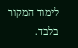לימוד המקור בלבד.